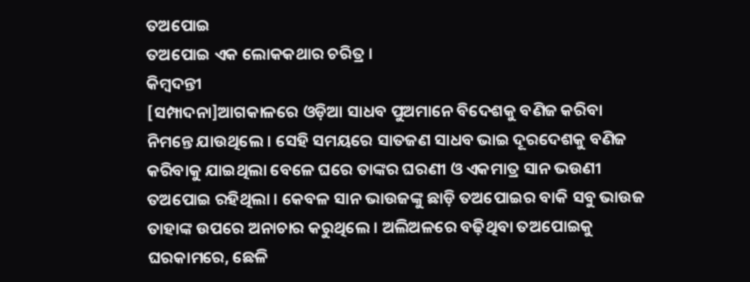ତଅପୋଇ
ତଅପୋଇ ଏକ ଲୋକକଥାର ଚରିତ୍ର ।
କିମ୍ବଦନ୍ତୀ
[ସମ୍ପାଦନା]ଆଗକାଳରେ ଓଡ଼ିଆ ସାଧବ ପୁଅମାନେ ବିଦେଶକୁ ବଣିଜ କରିବା ନିମନ୍ତେ ଯାଉଥିଲେ । ସେହି ସମୟରେ ସାତଜଣ ସାଧବ ଭାଇ ଦୂରଦେଶକୁ ବଣିଜ କରିବାକୁ ଯାଇଥିଲା ବେଳେ ଘରେ ତାଙ୍କର ଘରଣୀ ଓ ଏକମାତ୍ର ସାନ ଭଉଣୀ ତଅପୋଇ ରହିଥିଲା । କେବଳ ସାନ ଭାଉଜଙ୍କୁ ଛାଡ଼ି ତଅପୋଇର ବାକି ସବୁ ଭାଉଜ ତାହାଙ୍କ ଉପରେ ଅନାଚାର କରୁଥିଲେ । ଅଲିଅଳରେ ବଢ଼ିଥିବା ତଅପୋଇକୁ ଘରକାମରେ, ଛେଳି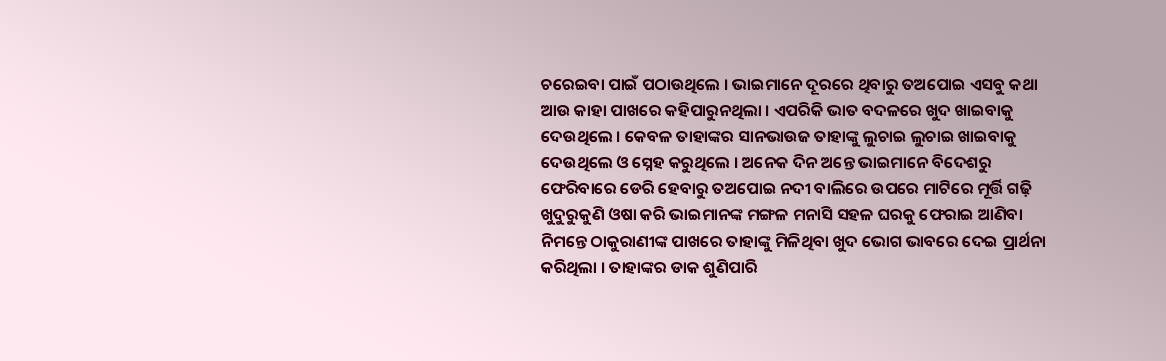ଚରେଇବା ପାଇଁ ପଠାଉଥିଲେ । ଭାଇମାନେ ଦୂରରେ ଥିବାରୁ ତଅପୋଇ ଏସବୁ କଥା ଆଉ କାହା ପାଖରେ କହିପାରୁନଥିଲା । ଏପରିକି ଭାତ ବଦଳରେ ଖୁଦ ଖାଇବାକୁ ଦେଉଥିଲେ । କେବଳ ତାହାଙ୍କର ସାନଭାଉଜ ତାହାଙ୍କୁ ଲୁଚାଇ ଲୁଚାଇ ଖାଇବାକୁ ଦେଉଥିଲେ ଓ ସ୍ନେହ କରୁଥିଲେ । ଅନେକ ଦିନ ଅନ୍ତେ ଭାଇମାନେ ବିଦେଶରୁ ଫେରିବାରେ ଡେରି ହେବାରୁ ତଅପୋଇ ନଦୀ ବାଲିରେ ଉପରେ ମାଟିରେ ମୂର୍ତ୍ତି ଗଢ଼ି ଖୁଦୁରୁକୁଣି ଓଷା କରି ଭାଇମାନଙ୍କ ମଙ୍ଗଳ ମନାସି ସହଳ ଘରକୁ ଫେରାଇ ଆଣିବା ନିମନ୍ତେ ଠାକୁରାଣୀଙ୍କ ପାଖରେ ତାହାଙ୍କୁ ମିଳିଥିବା ଖୁଦ ଭୋଗ ଭାବରେ ଦେଇ ପ୍ରାର୍ଥନା କରିଥିଲା । ତାହାଙ୍କର ଡାକ ଶୁଣିପାରି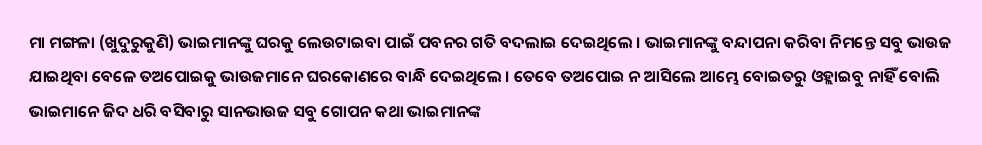ମା ମଙ୍ଗଳା (ଖୁଦୁରୁକୁଣି) ଭାଇମାନଙ୍କୁ ଘରକୁ ଲେଉଟାଇବା ପାଇଁ ପବନର ଗତି ବଦଲାଇ ଦେଇଥିଲେ । ଭାଇମାନଙ୍କୁ ବନ୍ଦାପନା କରିବା ନିମନ୍ତେ ସବୁ ଭାଉଜ ଯାଇଥିବା ବେଳେ ତଅପୋଇକୁ ଭାଉଜମାନେ ଘରକୋଣରେ ବାନ୍ଧି ଦେଇଥିଲେ । ତେବେ ତଅପୋଇ ନ ଆସିଲେ ଆମ୍ଭେ ବୋଇତରୁ ଓହ୍ଲାଇବୁ ନାହିଁ ବୋଲି ଭାଇମାନେ ଜିଦ ଧରି ବସିବାରୁ ସାନଭାଉଜ ସବୁ ଗୋପନ କଥା ଭାଇମାନଙ୍କ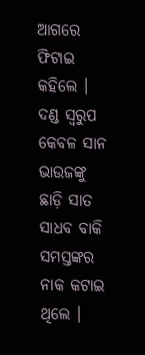ଆଗରେ ଫିଟାଇ କହିଲେ । ଦଣ୍ଡ ସ୍ୱରୁପ କେବଳ ସାନ ଭାଉଜଙ୍କୁ ଛାଡ଼ି ସାତ ସାଧବ ବାକି ସମସ୍ତଙ୍କର ନାକ କଟାଇ ଥିଲେ ।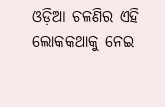ଓଡ଼ିଆ ଚଳଣିର ଏହି ଲୋକକଥାକୁ ନେଇ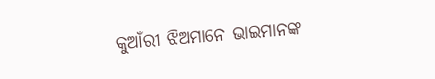କୁଆଁରୀ ଝିଅମାନେ ଭାଇମାନଙ୍କ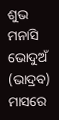ଶୁଭ ମନାସି ଭୋଦୁଅଁ (ଭାଦ୍ରବ) ମାସରେ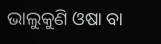ଭାଲୁକୁଣି ଓଷା ବା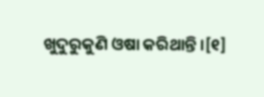ଖୁଦୁରୁକୁଣି ଓଷା କରିଥାନ୍ତି ।[୧]